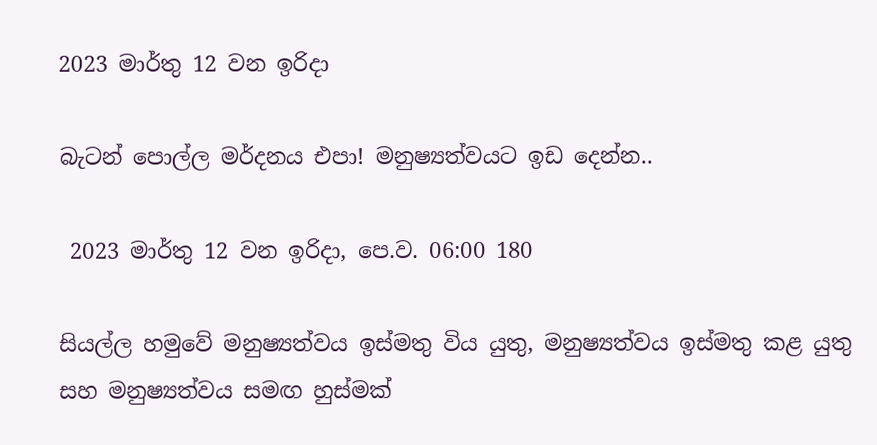2023 මාර්තු 12 වන ඉරිදා

බැටන් පොල්ල මර්දනය එපා! මනුෂ්‍යත්වයට ඉඩ දෙන්න..

 2023 මාර්තු 12 වන ඉරිදා, පෙ.ව. 06:00 180

සියල්ල හමුවේ මනුෂ්‍යත්වය ඉස්මතු විය යුතු, මනුෂ්‍යත්වය ඉස්මතු කළ යුතු සහ මනුෂ්‍යත්වය සමඟ හුස්මක්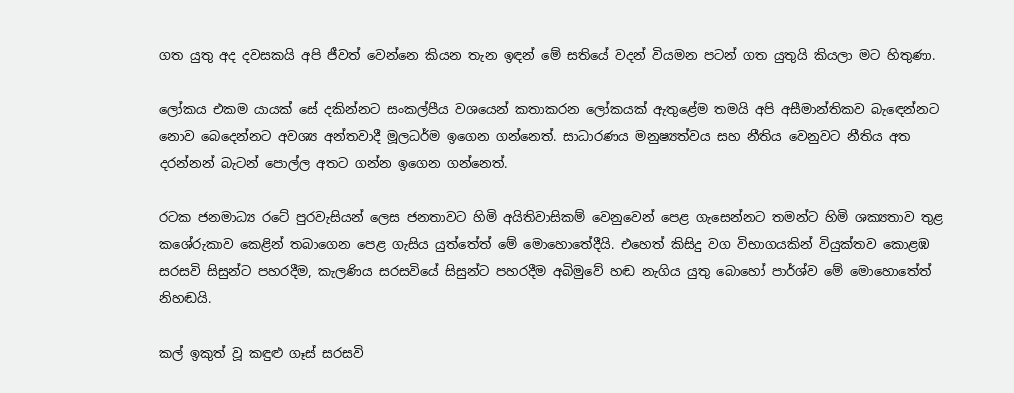ගත යුතු අද දවසකයි අපි ජීවත් වෙන්නෙ කියන තැන ඉඳන් මේ සතියේ වදන් වියමන පටන් ගත යුතුයි කියලා මට හිතුණා.

ලෝකය එකම යායක් සේ දකින්නට සංකල්පීය වශයෙන් කතාකරන ලෝකයක් ඇතුළේම තමයි අපි අසීමාන්තිකව බැඳෙන්නට නොව බෙදෙන්නට අවශ්‍ය අන්තවාදී මූලධර්ම ඉගෙන ගන්නෙත්. සාධාරණය මනුෂ්‍යත්වය සහ නීතිය වෙනුවට නීතිය අත දරන්නන් බැටන් පොල්ල අතට ගන්න ඉගෙන ගන්නෙත්.

රටක ජනමාධ්‍ය රටේ පුරවැසියන් ලෙස ජනතාවට හිමි අයිතිවාසිකම් වෙනුවෙන් පෙළ ගැසෙන්නට තමන්ට හිමි ශක්‍යතාව තුළ කශේරුකාව කෙළින් තබාගෙන පෙළ ගැසිය යුත්තේත් මේ මොහොතේදීයි. එහෙත් කිසිදු වග විභාගයකින් වියුක්තව කොළඹ  සරසවි සිසුන්ට පහරදීම, කැලණිය සරසවියේ සිසුන්ට පහරදීම අබිමුවේ හඬ නැගිය යුතු බොහෝ පාර්ශ්ව මේ මොහොතේත් නිහඬයි.

කල් ඉකුත් වූ කඳුළු ගෑස් සරසවි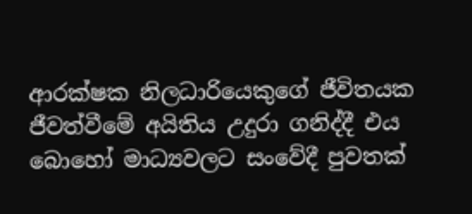ආරක්ෂක නිලධාරියෙකුගේ ජීවිතයක ජීවත්වීමේ අයිතිය උදුරා ගනිද්දී එය බොහෝ මාධ්‍යවලට සංවේදී පුවතක්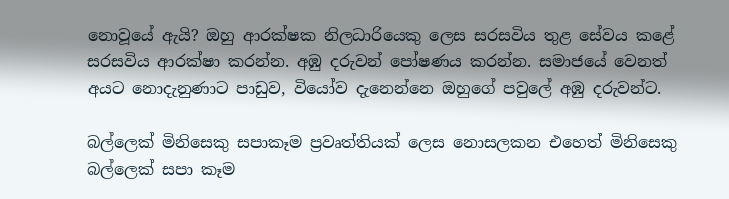නොවූයේ ඇයි? ඔහු ආරක්ෂක නිලධාරියෙකු ලෙස සරසවිය තුළ සේවය කළේ සරසවිය ආරක්ෂා කරන්න. අඹු දරුවන් පෝෂණය කරන්න. සමාජයේ වෙනත් අයට නොදැනුණාට පාඩුව, වියෝව දැනෙන්නෙ ඔහුගේ පවුලේ අඹු දරුවන්ට.

බල්ලෙක් මිනිසෙකු සපාකෑම ප්‍රවෘත්තියක් ලෙස නොසලකන එහෙත් මිනිසෙකු බල්ලෙක් සපා කෑම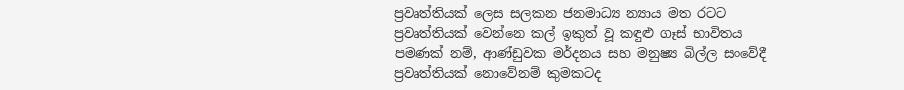ප්‍රවෘත්තියක් ලෙස සලකන ජනමාධ්‍ය න්‍යාය මත රටට ප්‍රවෘත්තියක් වෙන්නෙ කල් ඉකුත් වූ කඳුළු ගෑස් භාවිතය පමණක් නම්, ආණ්ඩුවක මර්දනය සහ මනුෂ්‍ය බිල්ල සංවේදී ප්‍රවෘත්තියක් නොවේනම් කුමකටද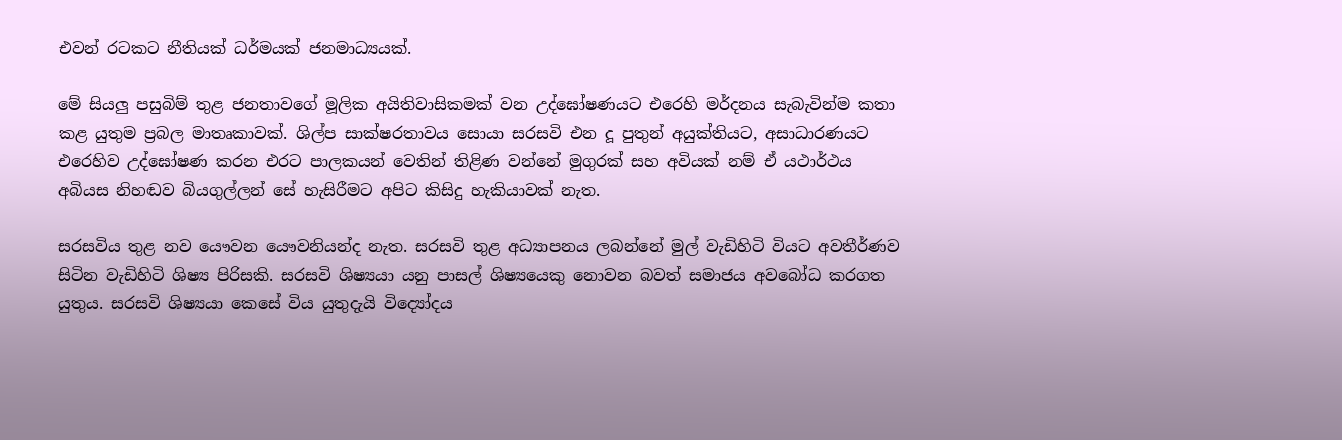එවන් රටකට නීතියක් ධර්මයක් ජනමාධ්‍යයක්.

මේ සියලු පසුබිම් තුළ ජනතාවගේ මූලික අයිතිවාසිකමක් වන උද්ඝෝෂණයට එරෙහි මර්දනය සැබැවින්ම කතා කළ යුතුම ප්‍රබල මාතෘකාවක්. ශිල්ප සාක්ෂරතාවය සොයා සරසවි එන දූ පුතුන් අයුක්තියට, අසාධාරණයට එරෙහිව උද්ඝෝෂණ කරන එරට පාලකයන් වෙතින් තිළිණ වන්නේ මුගුරක් සහ අවියක් නම් ඒ යථාර්ථය අබියස නිහඬව බියගුල්ලන් සේ හැසිරීමට අපිට කිසිදු හැකියාවක් නැත.

සරසවිය තුළ නව යෞවන යෞවනියන්ද නැත. සරසවි තුළ අධ්‍යාපනය ලබන්නේ මුල් වැඩිහිටි වියට අවතීර්ණව සිටින වැඩිහිටි ශිෂ්‍ය පිරිසකි. සරසවි ශිෂ්‍යයා යනු පාසල් ශිෂ්‍යයෙකු නොවන බවත් සමාජය අවබෝධ කරගත යුතුය. සරසවි ශිෂ්‍යයා කෙසේ විය යුතුදැයි විද්‍යෝදය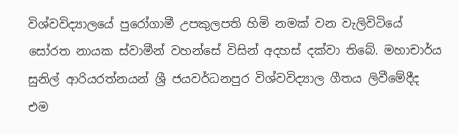විශ්වවිද්‍යාලයේ පුරෝගාමී උපකුලපති හිමි නමක් වන වැලිවිටියේ සෝරත නායක ස්වාමීන් වහන්සේ විසින් අදහස් දක්වා තිබේ. මහාචාර්ය සුනිල් ආරියරත්නයන් ශ්‍රී ජයවර්ධනපුර විශ්වවිද්‍යාල ගීතය ලිවීමේදීද එම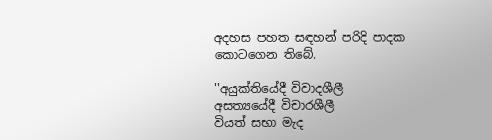අදහස පහත සඳහන් පරිදි පාදක කොටගෙන තිබේ.

''අයුක්තියේදී විවාදශීලී
අසත්‍යයේදී විචාරශීලී
වියත් සභා මැද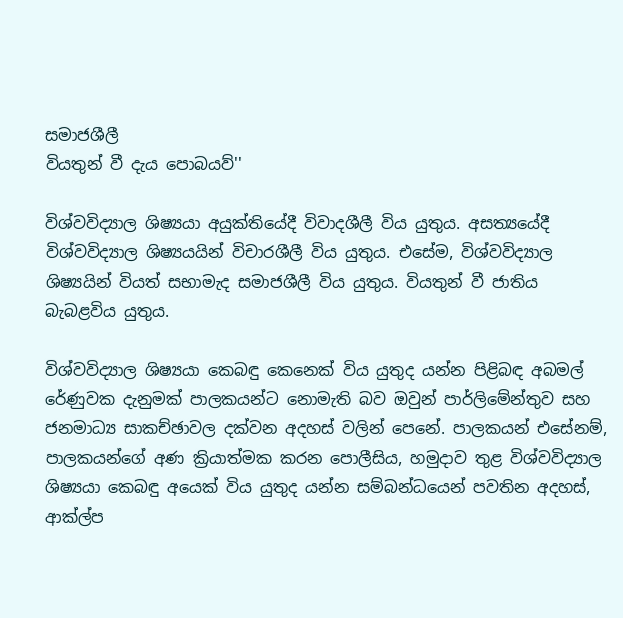සමාජශීලී
වියතුන් වී දැය පොබයව්''

විශ්වවිද්‍යාල ශිෂ්‍යයා අයුක්තියේදී විවාදශීලී විය යුතුය. අසත්‍යයේදී විශ්වවිද්‍යාල ශිෂ්‍යයයින් විචාරශීලී විය යුතුය. එසේම, විශ්වවිද්‍යාල ශිෂ්‍යයින් වියත් සභාමැද සමාජශීලී විය යුතුය. වියතුන් වී ජාතිය බැබළවිය යුතුය.

විශ්වවිද්‍යාල ශිෂ්‍යයා කෙබඳු කෙනෙක් විය යුතුද යන්න පිළිබඳ අබමල් රේණුවක දැනුමක් පාලකයන්ට නොමැති බව ඔවුන් පාර්ලිමේන්තුව සහ ජනමාධ්‍ය සාකච්ඡාවල දක්වන අදහස් වලින් පෙනේ. පාලකයන් එසේනම්, පාලකයන්ගේ අණ ක්‍රියාත්මක කරන පොලීසිය, හමුදාව තුළ විශ්වවිද්‍යාල ශිෂ්‍යයා කෙබඳු අයෙක් විය යුතුද යන්න සම්බන්ධයෙන් පවතින අදහස්, ආක්ල්ප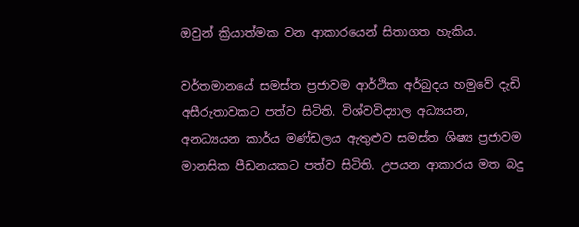ඔවුන් ක්‍රියාත්මක වන ආකාරයෙන් සිතාගත හැකිය.

වර්තමානයේ සමස්ත ප්‍රජාවම ආර්ථික අර්බුදය හමුවේ දැඩි අසීරුතාවකට පත්ව සිටිති. විශ්වවිද්‍යාල අධ්‍යයන, අනධ්‍යයන කාර්ය මණ්ඩලය ඇතුළුව සමස්ත ශිෂ්‍ය ප්‍රජාවම මානසික පීඩනයකට පත්ව සිටිති. උපයන ආකාරය මත බදු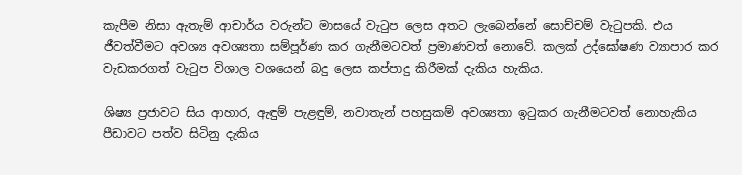කැපීම නිසා ඇතැම් ආචාර්ය වරුන්ට මාසයේ වැටුප ලෙස අතට ලැබෙන්නේ සොච්චම් වැටුපකි. එය ජීවත්වීමට අවශ්‍ය අවශ්‍යතා සම්පූර්ණ කර ගැනීමටවත් ප්‍රමාණවත් නොවේ. කලක් උද්ඝෝෂණ ව්‍යාපාර කර වැඩකරගත් වැටුප විශාල වශයෙන් බදු ලෙස කප්පාදු කිරීමක් දැකිය හැකිය.

ශිෂ්‍ය ප්‍රජාවට සිය ආහාර, ඇඳුම් පැළඳුම්, නවාතැන් පහසුකම් අවශ්‍යතා ඉටුකර ගැනීමටවත් නොහැකිය පීඩාවට පත්ව සිටිනු දැකිය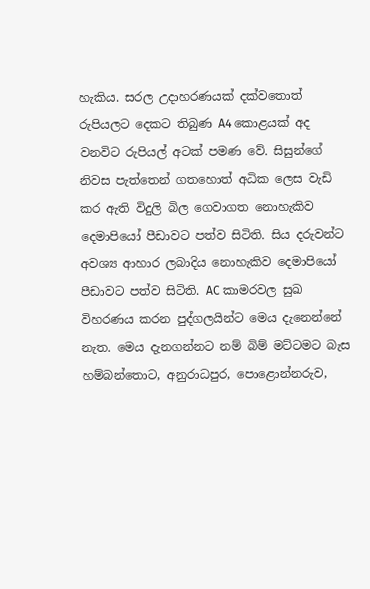හැකිය. සරල උදාහරණයක් දක්වතොත් රුපියලට දෙකට තිබුණ A4 කොළයක් අද වනවිට රුපියල් අටක් පමණ වේ. සිසුන්ගේ නිවස පැත්තෙන් ගතහොත් අධික ලෙස වැඩි කර ඇති විදුලි බිල ගෙවාගත නොහැකිව දෙමාපියෝ පීඩාවට පත්ව සිටිති. සිය දරුවන්ට අවශ්‍ය ආහාර ලබාදිය නොහැකිව දෙමාපියෝ පීඩාවට පත්ව සිටිති. AC කාමරවල සුඛ විහරණය කරන පුද්ගලයින්ට මෙය දැනෙන්නේ නැත. මෙය දැනගන්නට නම් බිම් මට්ටමට බැස හම්බන්තොට, අනුරාධපුර, පොළොන්නරුව,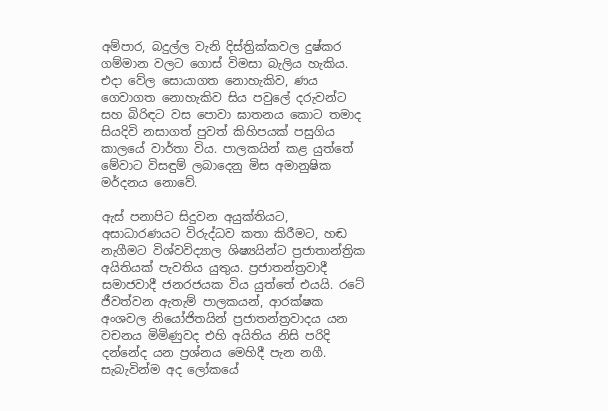අම්පාර, බදුල්ල වැනි දිස්ත්‍රික්කවල දුෂ්කර ගම්මාන වලට ගොස් විමසා බැලිය හැකිය. එදා වේල සොයාගත නොහැකිව, ණය ගෙවාගත නොහැකිව සිය පවුලේ දරුවන්ට සහ බිරිඳට වස පොවා ඝාතනය කොට තමාද සියදිවි නසාගත් පුවත් කිහිපයක් පසුගිය කාලයේ වාර්තා විය. පාලකයින් කළ යුත්තේ මේවාට විසඳුම් ලබාදෙනු මිස අමානුෂික මර්දනය නොවේ.

ඇස් පනාපිට සිදුවන අයුක්තියට, අසාධාරණයට විරුද්ධව කතා කිරීමට, හඬ නැගීමට විශ්වවිද්‍යාල ශිෂ්‍යයින්ට ප්‍රජාතාන්ත්‍රික අයිතියක් පැවතිය යුතුය. ප්‍රජාතන්ත්‍රවාදී සමාජවාදී ජනරජයක විය යුත්තේ එයයි. රටේ ජීවත්වන ඇතැම් පාලකයන්, ආරක්ෂක අංශවල නියෝජිතයින් ප්‍රජාතන්ත්‍රවාදය යන වචනය මිමිණුවද එහි අයිතිය නිසි පරිදි දන්නේද යන ප්‍රශ්නය මෙහිදී පැන නගී‍. සැබැවින්ම අද ලෝකයේ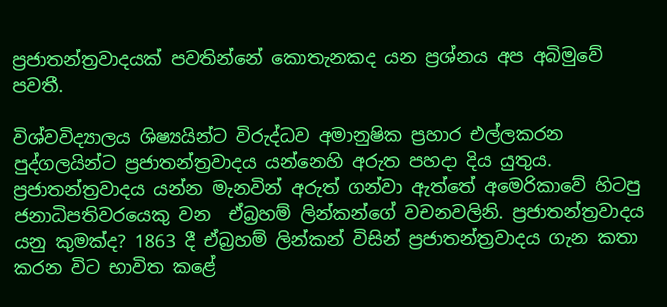ප්‍රජාතන්ත්‍රවාදයක් පවතින්නේ කොතැනකද යන ප්‍රශ්නය අප අබිමුවේ පවතී.

විශ්වවිද්‍යාලය ශිෂ්‍යයින්ට විරුද්ධව අමානුෂික ප්‍රහාර එල්ලකරන පුද්ගලයින්ට ප්‍රජාතන්ත්‍රවාදය යන්නෙහි අරුත පහදා දිය යුතුය. ප්‍රජාතන්ත්‍රවාදය යන්න මැනවින් අරුත් ගන්වා ඇත්තේ අමෙරිකාවේ හිටපු ජනාධිපතිවරයෙකු වන  ඒබ්‍රහම් ලින්කන්ගේ වචනවලිනි. ප්‍රජාතන්ත්‍රවාදය යනු කුමක්ද? 1863 දී ඒබ්‍රහම් ලින්කන් විසින් ප්‍රජාතන්ත්‍රවාදය ගැන කතා කරන විට භාවිත කළේ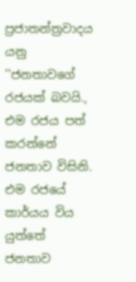ප්‍රජාතන්ත්‍රවාදය යනු ''ජනතාවගේ රජයක් බවයි., එම රජය පත් කරන්නේ ජනතාව විසිනි. එම රජයේ කාර්යය විය යුත්තේ  ජනතාව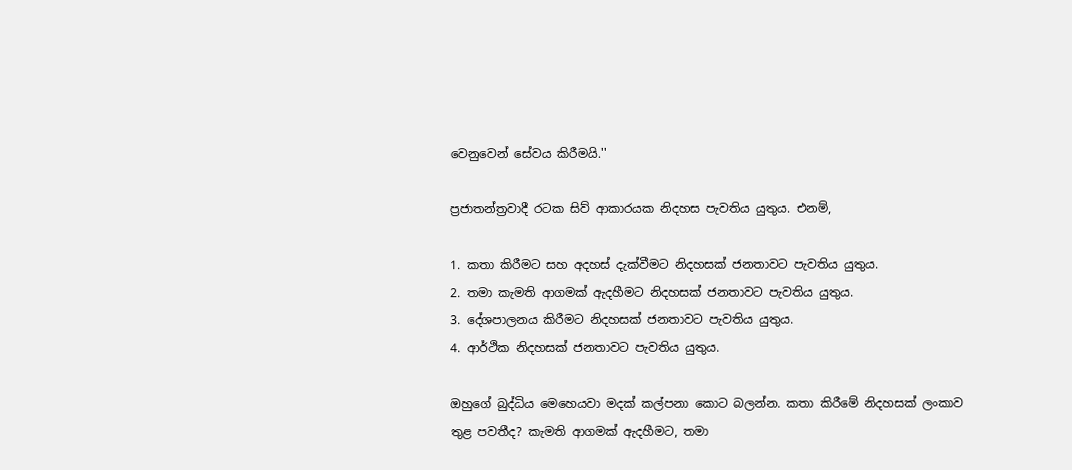වෙනුවෙන් සේවය කිරීමයි.''

ප්‍රජාතන්ත්‍රවාදී රටක සිව් ආකාරයක නිදහස පැවතිය යුතුය. එනම්,

1. කතා කිරීමට සහ අදහස් දැක්වීමට නිදහසක් ජනතාවට පැවතිය යුතුය.
2. තමා කැමති ආගමක් ඇදහීමට නිදහසක් ජනතාවට පැවතිය යුතුය.
3. දේශපාලනය කිරීමට නිදහසක් ජනතාවට පැවතිය යුතුය.
4. ආර්ථික නිදහසක් ජනතාවට පැවතිය යුතුය.

ඔහුගේ බුද්ධිය මෙහෙයවා මදක් කල්පනා කොට බලන්න. කතා කිරීමේ නිදහසක් ලංකාව තුළ පවතීද? කැමති ආගමක් ඇදහීමට, තමා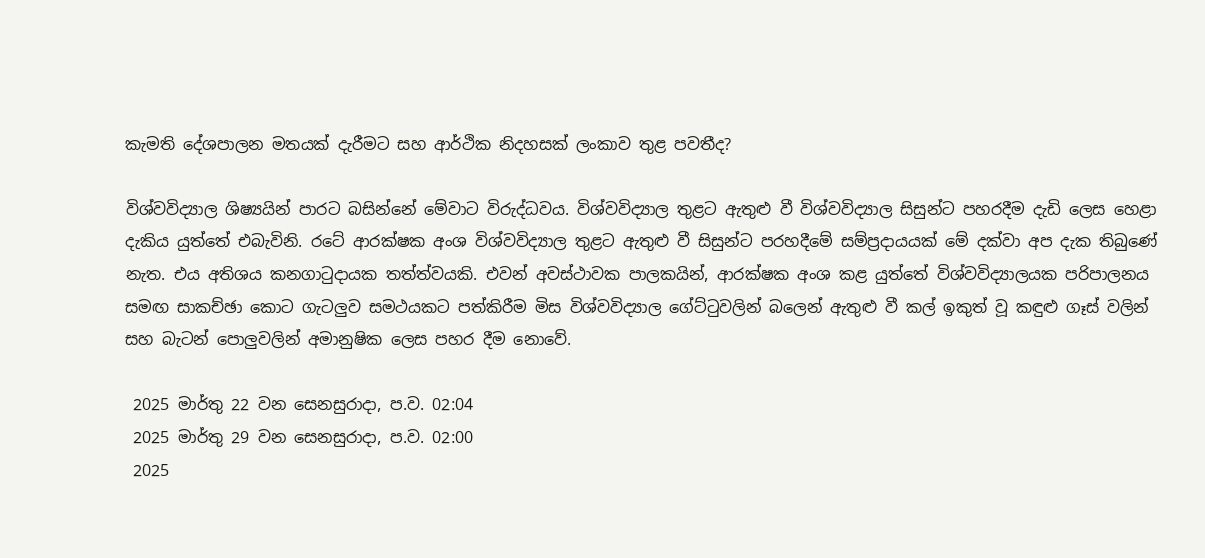කැමති දේශපාලන මතයක් දැරීමට සහ ආර්ථික නිදහසක් ලංකාව තුළ පවතීද?

විශ්වවිද්‍යාල ශිෂ්‍යයින් පාරට බසින්නේ මේවාට විරුද්ධවය. විශ්වවිද්‍යාල තුළට ඇතුළු වී විශ්වවිද්‍යාල සිසුන්ට පහරදීම දැඩි ලෙස හෙළා දැකිය යුත්තේ එබැවිනි. රටේ ආරක්ෂක අංශ විශ්වවිද්‍යාල තුළට ඇතුළු වී සිසුන්ට පරහදීමේ සම්ප්‍රදායයක් මේ දක්වා අප දැක තිබුණේ නැත. එය අතිශය කනගාටුදායක තත්ත්වයකි. එවන් අවස්ථාවක පාලකයින්, ආරක්ෂක අංශ කළ යුත්තේ විශ්වවිද්‍යාලයක පරිපාලනය සමඟ සාකච්ඡා කොට ගැටලුව සමථයකට පත්කිරීම මිස විශ්වවිද්‍යාල ගේට්ටුවලින් බලෙන් ඇතුළු වී කල් ඉකුත් වූ කඳුළු ගෑස් වලින් සහ බැටන් පොලුවලින් අමානුෂික ලෙස පහර දීම නොවේ.

 2025 මාර්තු 22 වන සෙනසුරාදා, ප.ව. 02:04
 2025 මාර්තු 29 වන සෙනසුරාදා, ප.ව. 02:00
 2025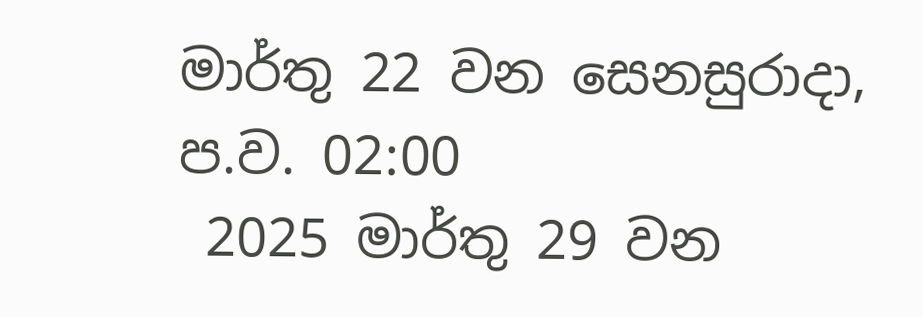මාර්තු 22 වන සෙනසුරාදා, ප.ව. 02:00
 2025 මාර්තු 29 වන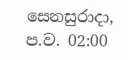සෙනසුරාදා, ප.ව. 02:00